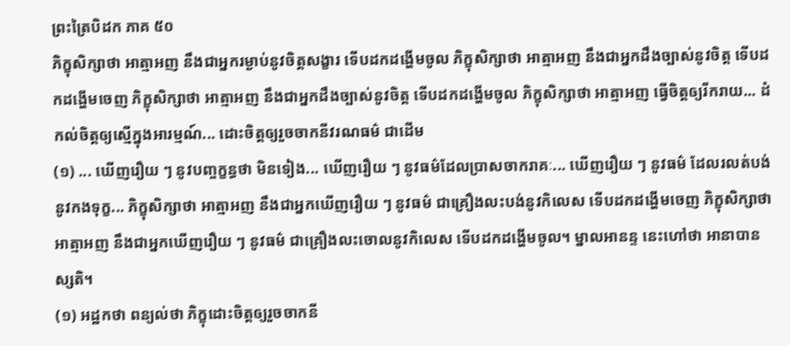ព្រះត្រៃបិដក ភាគ ៥០
ភិក្ខុសិក្សាថា អាត្មាអញ នឹងជាអ្នករម្ងាប់នូវចិត្តសង្ខារ ទើបដកដង្ហើមចូល ភិក្ខុសិក្សាថា អាត្មាអញ នឹងជាអ្នកដឹងច្បាស់នូវចិត្ត ទើបដកដង្ហើមចេញ ភិក្ខុសិក្សាថា អាត្មាអញ នឹងជាអ្នកដឹងច្បាស់នូវចិត្ត ទើបដកដង្ហើមចូល ភិក្ខុសិក្សាថា អាត្មាអញ ធ្វើចិត្តឲ្យរីករាយ... ដំកល់ចិត្តឲ្យស្មើក្នុងអារម្មណ៍... ដោះចិត្តឲ្យរួចចាកនីវរណធម៌ ជាដើម
(១) ... ឃើញរឿយ ៗ នូវបញ្ចក្ខន្ធថា មិនទៀង... ឃើញរឿយ ៗ នូវធម៌ដែលប្រាសចាករាគៈ... ឃើញរឿយ ៗ នូវធម៌ ដែលរលត់បង់នូវកងទុក្ខ... ភិក្ខុសិក្សាថា អាត្មាអញ នឹងជាអ្នកឃើញរឿយ ៗ នូវធម៌ ជាគ្រឿងលះបង់នូវកិលេស ទើបដកដង្ហើមចេញ ភិក្ខុសិក្សាថា អាត្មាអញ នឹងជាអ្នកឃើញរឿយ ៗ នូវធម៌ ជាគ្រឿងលះចោលនូវកិលេស ទើបដកដង្ហើមចូល។ ម្នាលអានន្ទ នេះហៅថា អានាបានស្សតិ។
(១) អដ្ឋកថា ពន្យល់ថា ភិក្ខុដោះចិត្តឲ្យរួចចាកនី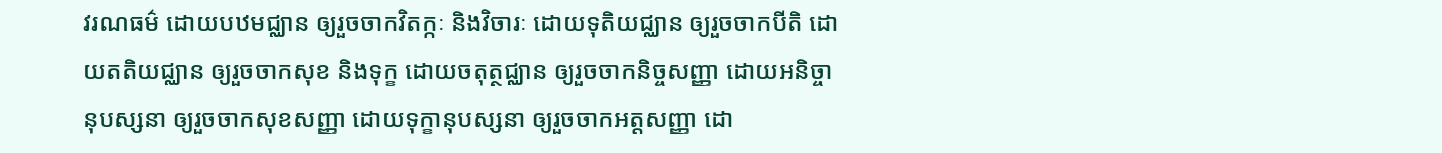វរណធម៌ ដោយបឋមជ្ឈាន ឲ្យរួចចាកវិតក្កៈ និងវិចារៈ ដោយទុតិយជ្ឈាន ឲ្យរួចចាកបីតិ ដោយតតិយជ្ឈាន ឲ្យរួចចាកសុខ និងទុក្ខ ដោយចតុត្ថជ្ឈាន ឲ្យរួចចាកនិច្ចសញ្ញា ដោយអនិច្ចានុបស្សនា ឲ្យរួចចាកសុខសញ្ញា ដោយទុក្ខានុបស្សនា ឲ្យរួចចាកអត្តសញ្ញា ដោ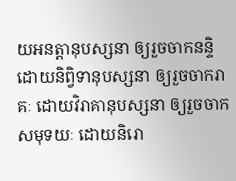យអនត្តានុបស្សនា ឲ្យរួចចាកនន្ទិ ដោយនិព្វិទានុបស្សនា ឲ្យរួចចាករាគៈ ដោយវិរាគានុបស្សនា ឲ្យរួចចាកសមុទយៈ ដោយនិរោ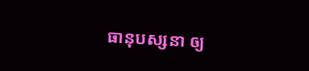ធានុបស្សនា ឲ្យ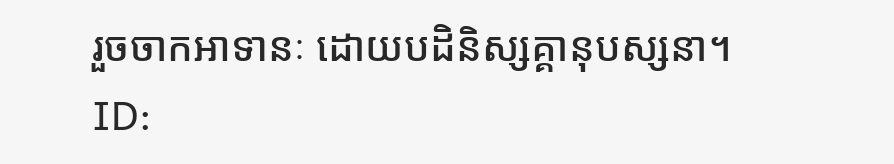រួចចាកអាទានៈ ដោយបដិនិស្សគ្គានុបស្សនា។
ID: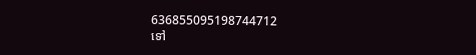636855095198744712
ទៅ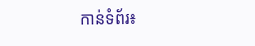កាន់ទំព័រ៖